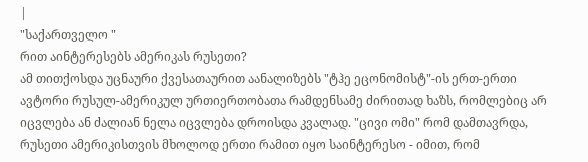|
"საქართველო "
რით აინტერესებს ამერიკას რუსეთი?
ამ თითქოსდა უცნაური ქვესათაურით აანალიზებს "ტჰე ეცონომისტ"-ის ერთ-ერთი ავტორი რუსულ-ამერიკულ ურთიერთობათა რამდენსამე ძირითად ხაზს, რომლებიც არ იცვლება ან ძალიან ნელა იცვლება დროისდა კვალად. "ცივი ომი" რომ დამთავრდა, რუსეთი ამერიკისთვის მხოლოდ ერთი რამით იყო საინტერესო - იმით, რომ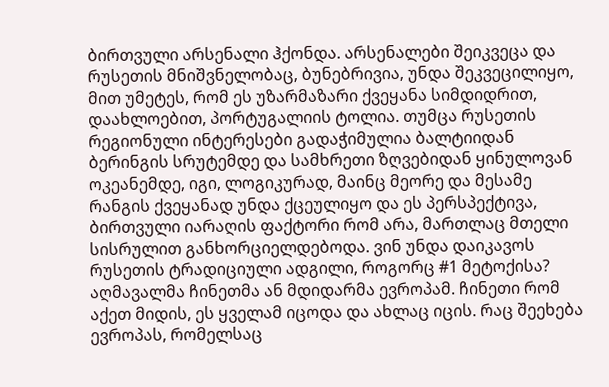ბირთვული არსენალი ჰქონდა. არსენალები შეიკვეცა და რუსეთის მნიშვნელობაც, ბუნებრივია, უნდა შეკვეცილიყო, მით უმეტეს, რომ ეს უზარმაზარი ქვეყანა სიმდიდრით, დაახლოებით, პორტუგალიის ტოლია. თუმცა რუსეთის რეგიონული ინტერესები გადაჭიმულია ბალტიიდან ბერინგის სრუტემდე და სამხრეთი ზღვებიდან ყინულოვან ოკეანემდე, იგი, ლოგიკურად, მაინც მეორე და მესამე რანგის ქვეყანად უნდა ქცეულიყო და ეს პერსპექტივა, ბირთვული იარაღის ფაქტორი რომ არა, მართლაც მთელი სისრულით განხორციელდებოდა. ვინ უნდა დაიკავოს რუსეთის ტრადიციული ადგილი, როგორც #1 მეტოქისა? აღმავალმა ჩინეთმა ან მდიდარმა ევროპამ. ჩინეთი რომ აქეთ მიდის, ეს ყველამ იცოდა და ახლაც იცის. რაც შეეხება ევროპას, რომელსაც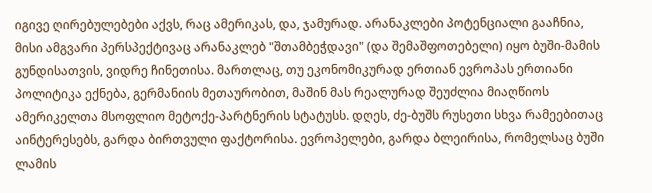იგივე ღირებულებები აქვს, რაც ამერიკას, და, ჯამურად. არანაკლები პოტენციალი გააჩნია, მისი ამგვარი პერსპექტივაც არანაკლებ "შთამბეჭდავი" (და შემაშფოთებელი) იყო ბუში-მამის გუნდისათვის, ვიდრე ჩინეთისა. მართლაც, თუ ეკონომიკურად ერთიან ევროპას ერთიანი პოლიტიკა ექნება, გერმანიის მეთაურობით, მაშინ მას რეალურად შეუძლია მიაღწიოს ამერიკელთა მსოფლიო მეტოქე-პარტნერის სტატუსს. დღეს, ძე-ბუშს რუსეთი სხვა რამეებითაც აინტერესებს, გარდა ბირთვული ფაქტორისა. ევროპელები, გარდა ბლეირისა, რომელსაც ბუში ლამის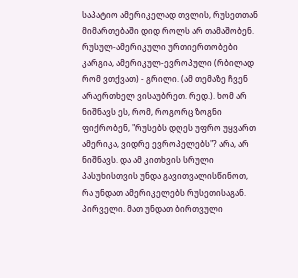საპატიო ამერიკელად თვლის, რუსეთთან მიმართებაში დიდ როლს არ თამაშობენ. რუსულ-ამერიკული ურთიერთობები კარგია, ამერიკულ-ევროპული (რბილად რომ ვთქვათ) - გრილი. (ამ თემაზე ჩვენ არაერთხელ ვისაუბრეთ. რედ.). ხომ არ ნიშნავს ეს, რომ, როგორც ზოგნი ფიქრობენ, "რუსებს დღეს უფრო უყვართ ამერიკა, ვიდრე ევროპელებს"? არა, არ ნიშნავს. და ამ კითხვის სრული პასუხისთვის უნდა გავითვალისწინოთ, რა უნდათ ამერიკელებს რუსეთისაგან. პირველი. მათ უნდათ ბირთვული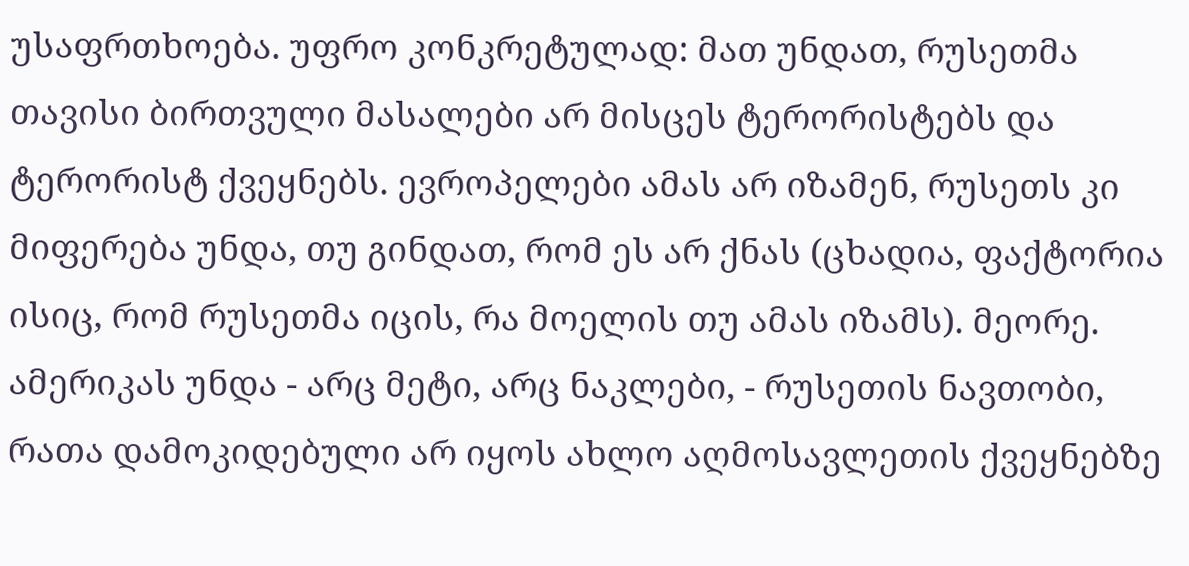უსაფრთხოება. უფრო კონკრეტულად: მათ უნდათ, რუსეთმა თავისი ბირთვული მასალები არ მისცეს ტერორისტებს და ტერორისტ ქვეყნებს. ევროპელები ამას არ იზამენ, რუსეთს კი მიფერება უნდა, თუ გინდათ, რომ ეს არ ქნას (ცხადია, ფაქტორია ისიც, რომ რუსეთმა იცის, რა მოელის თუ ამას იზამს). მეორე. ამერიკას უნდა - არც მეტი, არც ნაკლები, - რუსეთის ნავთობი, რათა დამოკიდებული არ იყოს ახლო აღმოსავლეთის ქვეყნებზე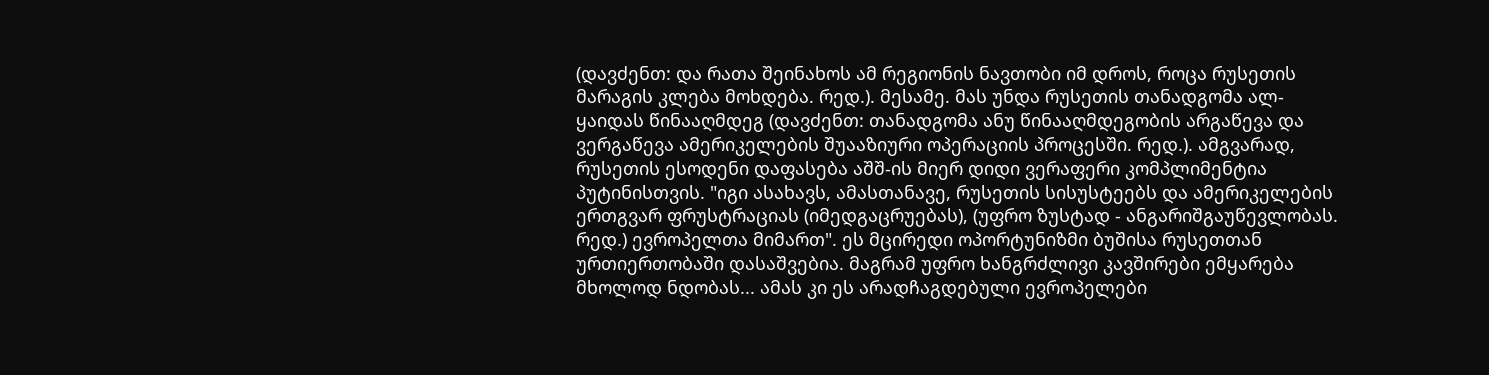(დავძენთ: და რათა შეინახოს ამ რეგიონის ნავთობი იმ დროს, როცა რუსეთის მარაგის კლება მოხდება. რედ.). მესამე. მას უნდა რუსეთის თანადგომა ალ-ყაიდას წინააღმდეგ (დავძენთ: თანადგომა ანუ წინააღმდეგობის არგაწევა და ვერგაწევა ამერიკელების შუააზიური ოპერაციის პროცესში. რედ.). ამგვარად, რუსეთის ესოდენი დაფასება აშშ-ის მიერ დიდი ვერაფერი კომპლიმენტია პუტინისთვის. "იგი ასახავს, ამასთანავე, რუსეთის სისუსტეებს და ამერიკელების ერთგვარ ფრუსტრაციას (იმედგაცრუებას), (უფრო ზუსტად - ანგარიშგაუწევლობას. რედ.) ევროპელთა მიმართ". ეს მცირედი ოპორტუნიზმი ბუშისა რუსეთთან ურთიერთობაში დასაშვებია. მაგრამ უფრო ხანგრძლივი კავშირები ემყარება მხოლოდ ნდობას... ამას კი ეს არადჩაგდებული ევროპელები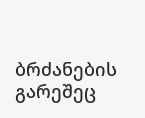ბრძანების გარეშეც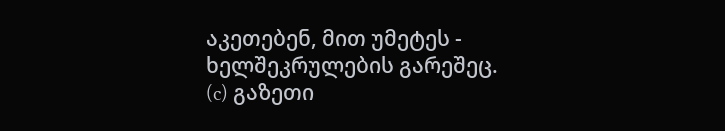აკეთებენ, მით უმეტეს - ხელშეკრულების გარეშეც.
(c) გაზეთი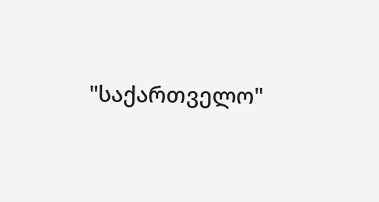"საქართველო"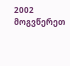2002 მოგვწერეთ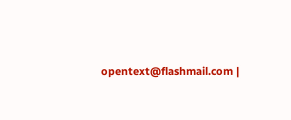opentext@flashmail.com |